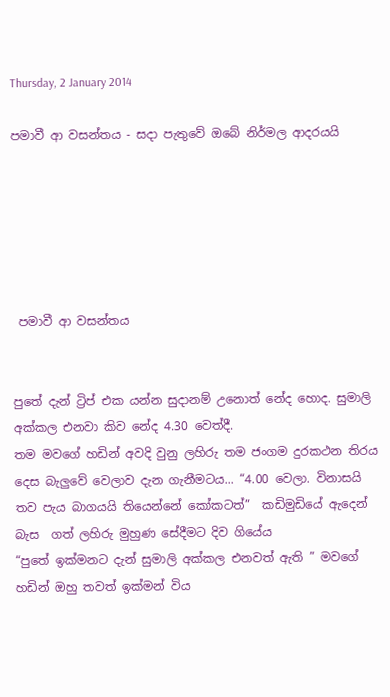Thursday, 2 January 2014

පමාවී ආ වසන්තය - සදා පැතුවේ ඔබේ නිර්මල ආදරයයි






 පමාවී ආ වසන්තය


පුතේ දැන් ට්‍රිප් එක යන්න සුදානම් උනොත් නේද හොද. සුමාලි අක්කල එනවා කිව නේද 4.30 වෙත්දී.
තම මවගේ හඩින් අවදි වුනු ලහිරු තම ජංගම දුරකථන තිරය දෙස බැලුවේ වෙලාව දැන ගැනීමටය... “4.00 වෙලා. විනාසයි තව පැය බාගයයි තියෙන්නේ කෝකටත්”  කඩිමුඩියේ ඇදෙන්  බැස  ගත් ලහිරු මුහුණ සේදීමට දිව ගියේය
“පුතේ ඉක්මනට දැන් සුමාලි අක්කල එනවත් ඇති ” මවගේ හඩින් ඔහු තවත් ඉක්මන් විය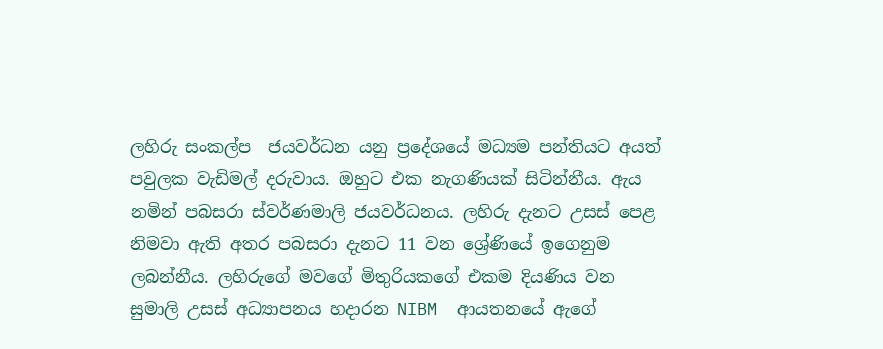ලහිරු සංකල්ප  ජයවර්ධන යනු ප්‍රදේශයේ මධ්‍යම පන්තියට අයත් පවුලක වැඩිමල් දරුවාය. ඔහුට එක නැගණියක් සිටින්නීය. ඇය නමින් පබසරා ස්වර්ණමාලි ජයවර්ධනය. ලහිරු දැනට උසස් පෙළ නිමවා ඇති අතර පබසරා දැනට 11 වන ශ්‍රේණියේ ඉගෙනුම ලබන්නීය. ලහිරුගේ මවගේ මිතුරියකගේ එකම දියණිය වන සුමාලි උසස් අධ්‍යාපනය හදාරන NIBM  ආයතනයේ ඇගේ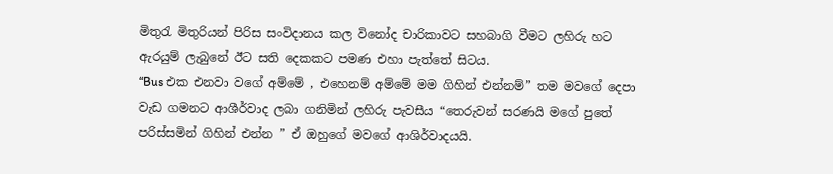මිතුරැ මිතුරියන් පිරිස සංවිදානය කල විනෝද චාරිකාවට සහබාගි වීමට ලහිරු හට ඇරයුම් ලැබුනේ ඊට සති දෙකකට පමණ එහා පැත්තේ සිටය.
“Bus එක එනවා වගේ අම්මේ , එහෙනම් අම්මේ මම ගිහින් එන්නම්” තම මවගේ දෙපා වැඩ ගමනට ආශීර්වාද ලබා ගනිමින් ලහිරු පැවසීය “තෙරුවන් සරණයි මගේ පුතේ පරිස්සමින් ගිහින් එන්න ” ඒ ඔහුගේ මවගේ ආශිර්වාදයයි.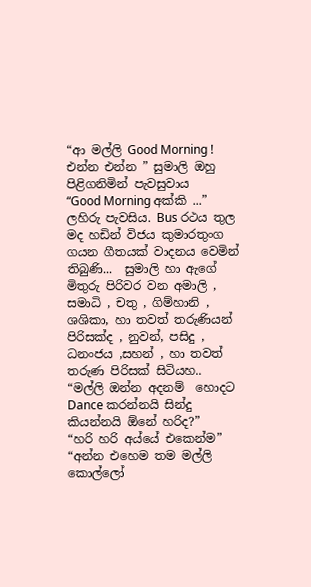“ආ මල්ලි Good Morning ! එන්න එන්න ” සුමාලි ඔහු පිළිගනිමින් පැවසුවාය
“Good Morning අක්කි ...” ලහිරු පැවසිය. Bus රථය තුල මද හඩින් විජය කුමාරතුංග ගයන ගීතයක් වාදනය වෙමින් තිබුණි...  සුමාලි හා ඇගේ මිතුරු පිරිවර වන අමාලි , සමාධි , චතු , ගිම්හානි , ශශිකා, හා තවත් තරුණියන් පිරිසක්ද , නුවන්, පසිදු , ධනංජය ,සහන් , හා තවත් තරුණ පිරිසක් සිටියහ..
“මල්ලි ඔන්න අදනම්  හොදට Dance කරන්නයි සින්දු කියන්නයි ඕනේ හරිද?”
“හරි හරි අය්යේ එකෙන්ම” “අන්න එහෙම තම මල්ලි කොල්ලෝ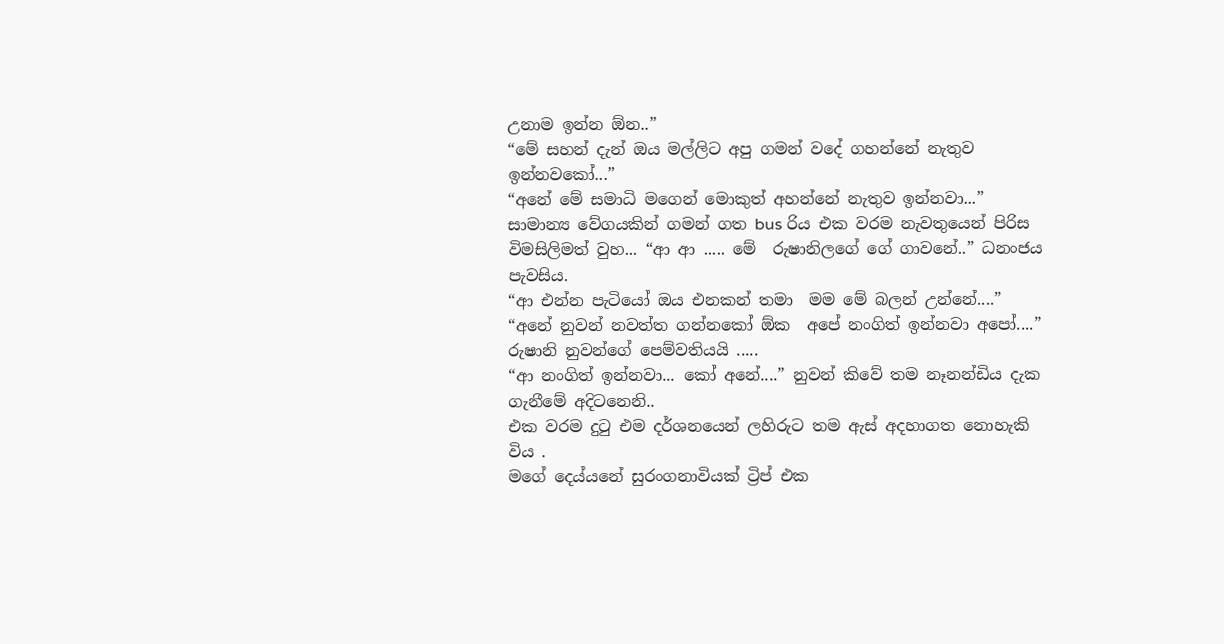උනාම ඉන්න ඕන..”
“මේ සහන් දැන් ඔය මල්ලිට අපු ගමන් වදේ ගහන්නේ නැතුව ඉන්නවකෝ...”
“අනේ මේ සමාධි මගෙන් මොකුත් අහන්නේ නැතුව ඉන්නවා...”
සාමාන්‍ය වේගයකින් ගමන් ගත bus රිය එක වරම නැවතුයෙන් පිරිස විමසිලිමත් වුහ... “ආ ආ ..... මේ  රුෂානිලගේ ගේ ගාවනේ..” ධනංජය පැවසිය.
“ආ එන්න පැටියෝ ඔය එනකන් තමා  මම මේ බලන් උන්නේ....”
“අනේ නුවන් නවත්ත ගන්නකෝ ඕක  අපේ නංගිත් ඉන්නවා අපෝ....” රුෂානි නුවන්ගේ පෙම්වතියයි .....
“ආ නංගිත් ඉන්නවා... කෝ අනේ....” නුවන් කිවේ තම නෑනන්ඩිය දැක ගැනීමේ අදිටනෙනි..
එක වරම දුටු එම දර්ශනයෙන් ලහිරුට තම ඇස් අදහාගත නොහැකි විය .
මගේ දෙය්යනේ සුරංගනාවියක් ට්‍රිප් එක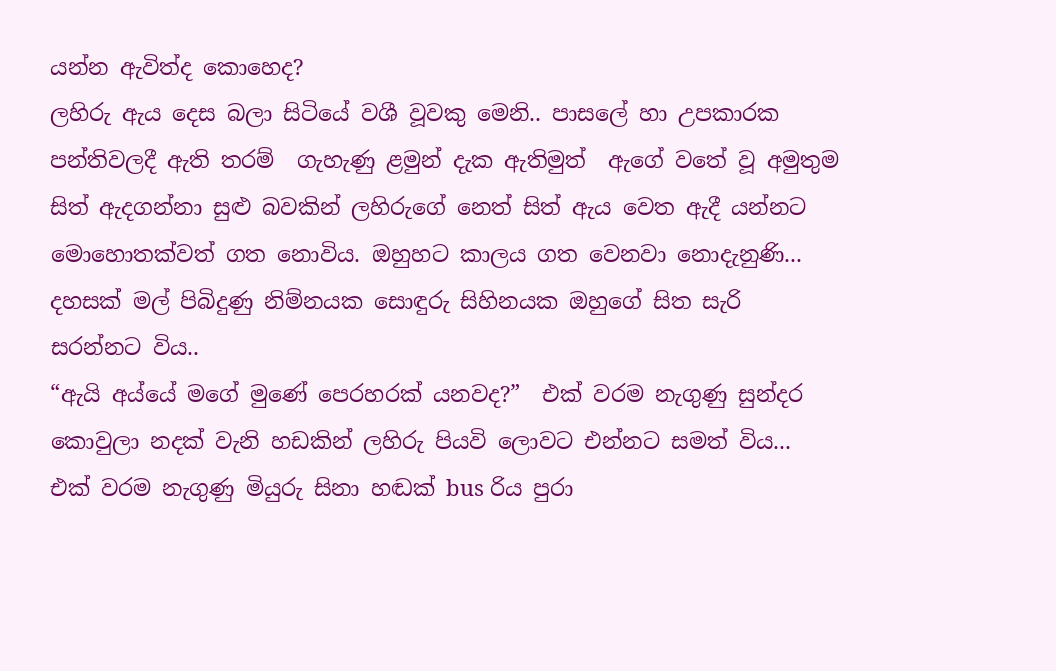යන්න ඇවිත්ද කොහෙද?
ලහිරු ඇය දෙස බලා සිටියේ වශී වූවකු මෙනි.. පාසලේ හා උපකාරක පන්තිවලදී ඇති තරම්  ගැහැණු ළමුන් දැක ඇතිමුත්  ඇගේ වතේ වූ අමුතුම සිත් ඇදගන්නා සුළු බවකින් ලහිරුගේ නෙත් සිත් ඇය වෙත ඇදී යන්නට මොහොතක්වත් ගත නොවිය. ඔහුහට කාලය ගත වෙනවා නොදැනුණි... දහසක් මල් පිබිදුණු නිම්නයක සොඳුරු සිහිනයක ඔහුගේ සිත සැරි සරන්නට විය..
“ඇයි අය්යේ මගේ මුණේ පෙරහරක් යනවද?”  එක් වරම නැගුණු සුන්දර කොවුලා නදක් වැනි හඩකින් ලහිරු පියවි ලොවට එන්නට සමත් විය...
එක් වරම නැගුණු මියුරු සිනා හඬක් bus රිය පුරා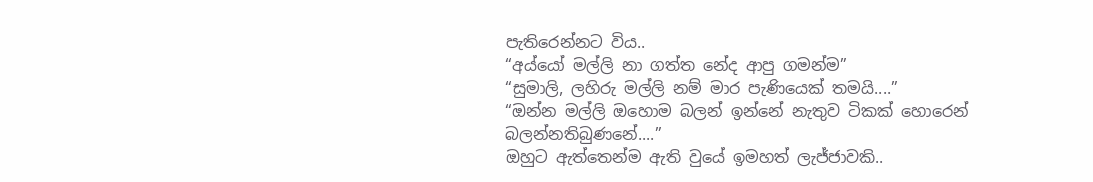පැතිරෙන්නට විය..
“අය්යෝ මල්ලි නා ගත්ත නේද ආපු ගමන්ම”
“සුමාලි, ලහිරු මල්ලි නම් මාර පැණියෙක් තමයි....”
“ඔන්න මල්ලි ඔහොම බලන් ඉන්නේ නැතුව ටිකක් හොරෙන් බලන්නතිබුණනේ....”
ඔහුට ඇත්තෙන්ම ඇති වුයේ ඉමහත් ලැජ්ජාවකි..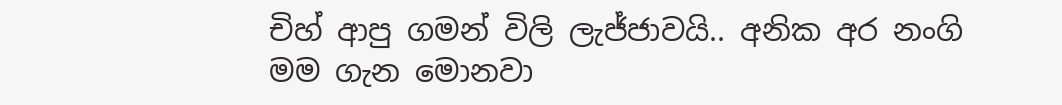චිහ් ආපු ගමන් විලි ලැජ්ජාවයි.. අනික අර නංගි මම ගැන මොනවා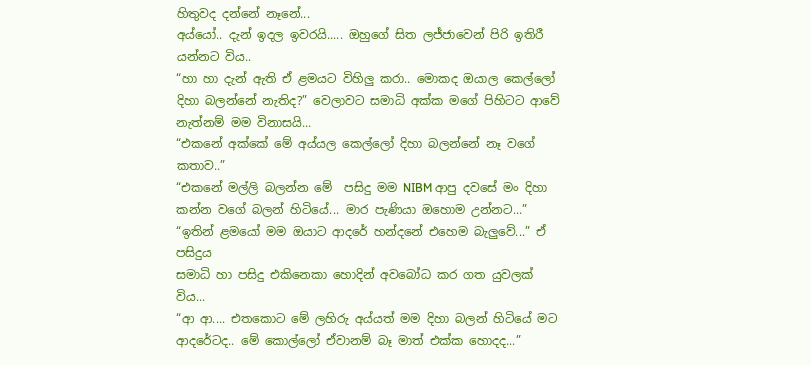හිතුවද දන්නේ නෑනේ...
අය්යෝ.. දැන් ඉදල ඉවරයි..... ඔහුගේ සිත ලජ්ජාවෙන් පිරි ඉතිරී යන්නට විය..
“හා හා දැන් ඇති ඒ ළමයට විහිලු කරා.. මොකද ඔයාල කෙල්ලෝ දිහා බලන්නේ නැතිද?” වෙලාවට සමාධි අක්ක මගේ පිහිටට ආවේ නැත්නම් මම විනාසයි...
“එකනේ අක්කේ මේ අය්යල කෙල්ලෝ දිහා බලන්නේ නෑ වගේ කතාව..”
“එකනේ මල්ලි බලන්න මේ  පසිදු මම NIBM ආපු දවසේ මං දිහා කන්න වගේ බලන් හිටියේ... මාර පැණියා ඔහොම උන්නට...”
“ඉතින් ළමයෝ මම ඔයාට ආදරේ හන්දනේ එහෙම බැලුවේ...” ඒ පසිදුය
සමාධි හා පසිදු එකිනෙකා හොදින් අවබෝධ කර ගත යුවලක් විය...
“ආ ආ.... එතකොට මේ ලහිරු අය්යත් මම දිහා බලන් හිටියේ මට ආදරේටද.. මේ කොල්ලෝ ඒවානම් බෑ මාත් එක්ක හොදද...”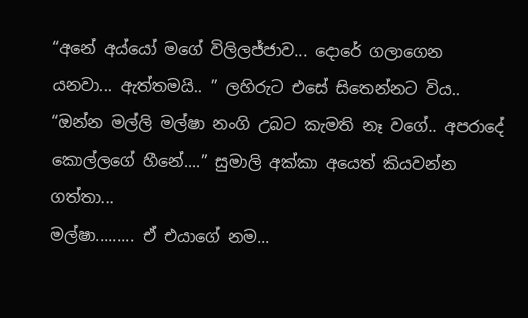“අනේ අය්යෝ මගේ විලිලජ්ජාව... දොරේ ගලාගෙන යනවා... ඇත්තමයි.. ” ලහිරුට එසේ සිතෙන්නට විය..
“ඔන්න මල්ලි මල්ෂා නංගි උබට කැමති නෑ වගේ.. අපරාදේ කොල්ලගේ හීනේ....” සුමාලි අක්කා අයෙත් කියවන්න ගත්තා...
මල්ෂා......... ඒ එයාගේ නම...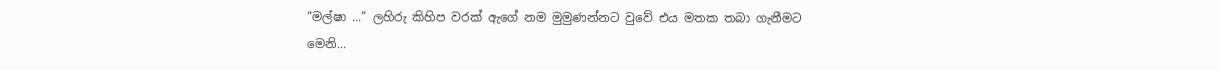“මල්ෂා ...” ලහිරු කිහිප වරක් ඇගේ නම මුමුණන්නට වුවේ එය මතක තබා ගැනීමට මෙනි...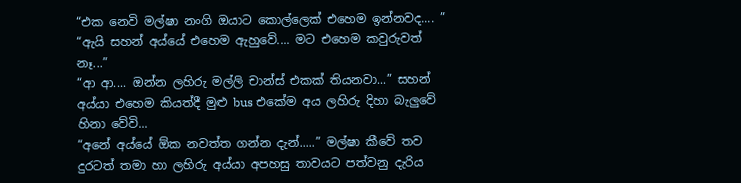“එක නෙවි මල්ෂා නංගි ඔයාට කොල්ලෙක් එහෙම ඉන්නවද.... ”
“ඇයි සහන් අය්යේ එහෙම ඇහුවේ.... මට එහෙම කවුරුවත් නෑ...”
“ආ ආ.... ඔන්න ලහිරු මල්ලි චාන්ස් එකක් තියනවා...” සහන් අය්යා එහෙම කියත්දී මුළු bus එකේම අය ලහිරු දිහා බැලුවේ හිනා වේවි...
“අනේ අය්යේ ඕක නවත්ත ගන්න දැන්.....” මල්ෂා කීවේ තව දුරටත් තමා හා ලහිරු අය්යා අපහසු තාවයට පත්වනු දැරිය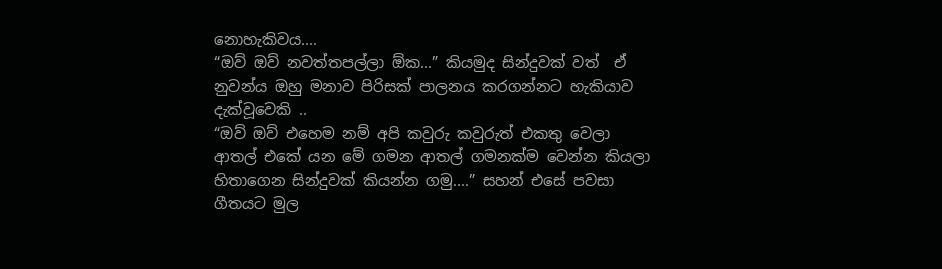නොහැකිවය....
“ඔව් ඔව් නවත්තපල්ලා ඕක...” කියමුද සින්දුවක් වත්  ඒ නුවන්ය ඔහු මනාව පිරිසක් පාලනය කරගන්නට හැකියාව දැක්වූවෙකි ..
“ඔව් ඔව් එහෙම නම් අපි කවුරු කවුරුත් එකතු වෙලා ආතල් එකේ යන මේ ගමන ආතල් ගමනක්ම වෙන්න කියලා හිතාගෙන සින්දුවක් කියන්න ගමු....” සහන් එසේ පවසා ගීතයට මුල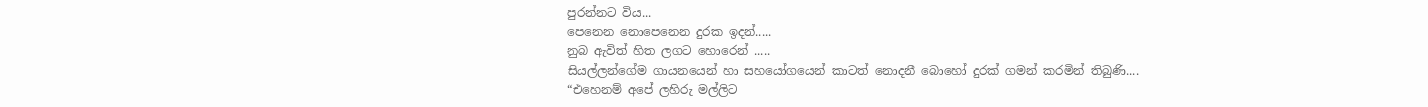පුරන්නට විය...
පෙනෙන නොපෙනෙන දුරක ඉදන්.....
නුබ ඇවිත් හිත ලගට හොරෙන් .....
සියල්ලන්ගේම ගායනයෙන් හා සහයෝගයෙන් කාටත් නොදනී බොහෝ දුරක් ගමන් කරමින් තිබුණි....
“එහෙනම් අපේ ලහිරු මල්ලිට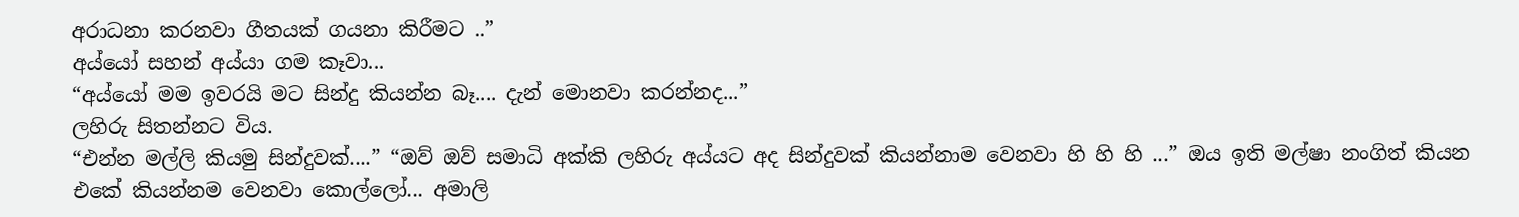අරාධනා කරනවා ගීතයක් ගයනා කිරීමට ..”
අය්යෝ සහන් අය්යා ගම කෑවා...
“අය්යෝ මම ඉවරයි මට සින්දු කියන්න බෑ.... දැන් මොනවා කරන්නද...”
ලහිරු සිතන්නට විය.
“එන්න මල්ලි කියමු සින්දුවක්....” “ඔව් ඔව් සමාධි අක්කි ලහිරු අය්යට අද සින්දුවක් කියන්නාම වෙනවා හි හි හි ...” ඔය ඉති මල්ෂා නංගිත් කියන එකේ කියන්නම වෙනවා කොල්ලෝ... අමාලි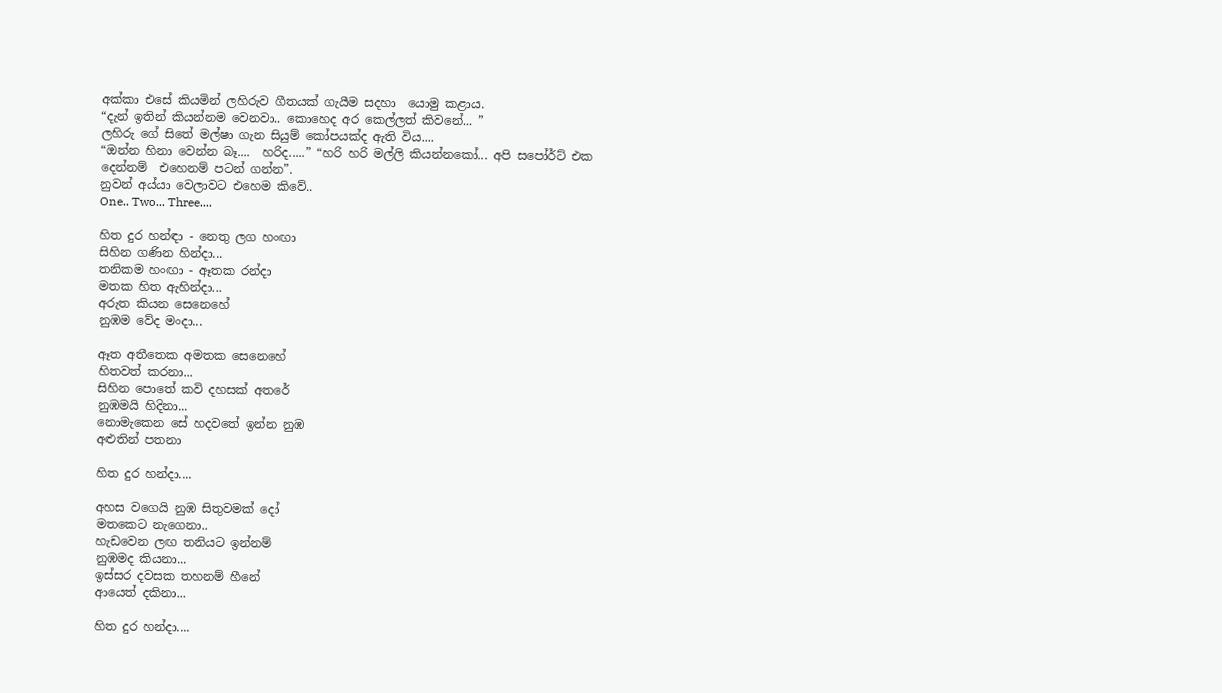අක්කා එසේ කියමින් ලහිරුව ගීතයක් ගැයීම සදහා  යොමු කළාය.
“දැන් ඉතින් කියන්නම වෙනවා.. කොහෙද අර කෙල්ලත් කිවනේ... ”
ලහිරු ගේ සිතේ මල්ෂා ගැන සියුම් කෝපයක්ද ඇති විය....
“ඔන්න හිනා වෙන්න බෑ....  හරිද.....” “හරි හරි මල්ලි කියන්නකෝ... අපි සපෝර්ට් එක දෙන්නම්  එහෙනම් පටන් ගන්න”.
නුවන් අය්යා වෙලාවට එහෙම කිවේ..
One.. Two... Three....

හිත දුර හන්ඳා - නෙතු ලග හංඟා
සිහින ගණින හින්දා...
තනිකම හංඟා - ඈතක රන්දා
මතක හිත ඇහින්දා...
අරුත කියන සෙනෙහේ
නුඹම වේද මංදා...

ඈත අතීතෙක අමතක සෙනෙහේ
හිතවත් කරනා...
සිහින පොතේ කවි දහසක් අතරේ
නුඹමයි හිදිනා...
නොමැකෙන සේ හදවතේ ඉන්න නුඹ
අළුතින් පතනා

හිත දුර හන්දා....

අහස වගෙයි නුඹ සිතුවමක් දෝ
මතකෙට නැගෙනා..
හැඩවෙන ලඟ තනියට ඉන්නම්
නුඹමද කියනා...
ඉස්සර දවසක තහනම් හීනේ
ආයෙත් දකිනා...

හිත දුර හන්දා....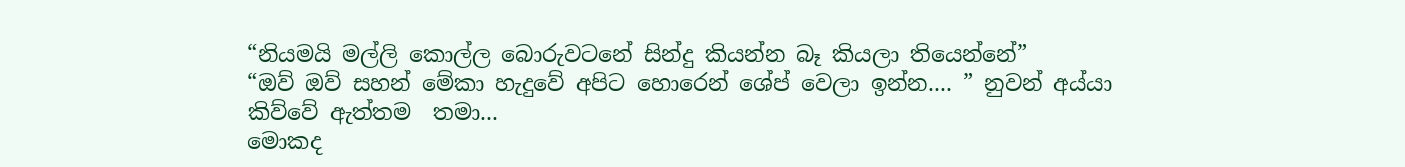“නියමයි මල්ලි කොල්ල බොරුවටනේ සින්දු කියන්න බෑ කියලා තියෙන්නේ”
“ඔව් ඔව් සහන් මේකා හැදුවේ අපිට හොරෙන් ශේප් වෙලා ඉන්න.... ” නුවන් අය්යා කිව්වේ ඇත්තම  තමා...
මොකද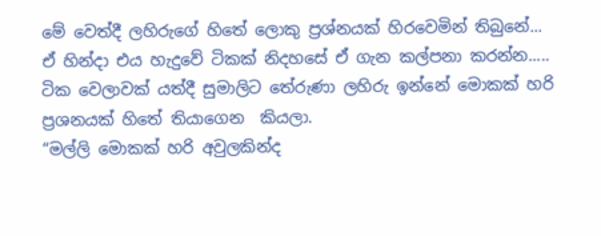මේ වෙත්දී ලහිරුගේ හිතේ ලොකු ප්‍රශ්නයක් හිරවෙමින් තිබුනේ...
ඒ හින්දා එය හැදුවේ ටිකක් නිදහසේ ඒ ගැන කල්පනා කරන්න.....
ටික වෙලාවක් යත්දී සුමාලිට තේරුණා ලහිරු ඉන්නේ මොකක් හරි ප්‍රශනයක් හිතේ තියාගෙන  කියලා.
“මල්ලි මොකක් හරි අවුලකින්ද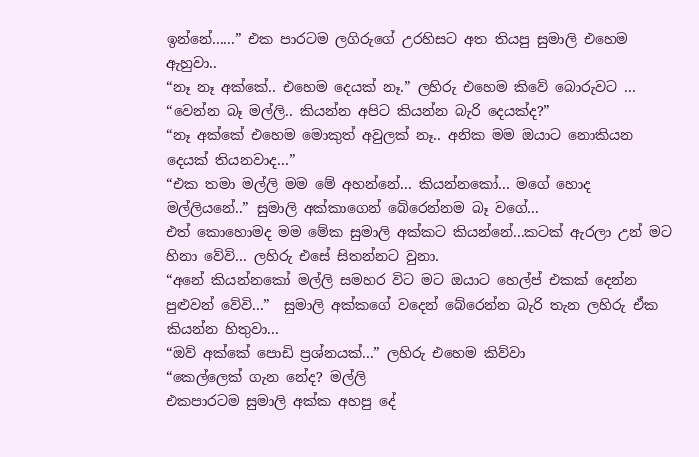ඉන්නේ......” එක පාරටම ලගිරුගේ උරහිසට අත තියපු සුමාලි එහෙම ඇහුවා..
“නෑ නෑ අක්කේ.. එහෙම දෙයක් නෑ.” ලහිරු එහෙම කිවේ බොරුවට ...
“වෙන්න බෑ මල්ලි.. කියන්න අපිට කියන්න බැරි දෙයක්ද?”
“නෑ අක්කේ එහෙම මොකුත් අවුලක් නෑ.. අනික මම ඔයාට නොකියන දෙයක් තියනවාද...”
“එක තමා මල්ලි මම මේ අහන්නේ... කියන්නකෝ... මගේ හොද මල්ලියනේ..” සුමාලි අක්කාගෙන් බේරෙන්නම බෑ වගේ...
එත් කොහොමද මම මේක සුමාලි අක්කට කියන්නේ...කටක් ඇරලා උන් මට හිනා වේවි... ලහිරු එසේ සිතන්නට වුනා.
“අනේ කියන්නකෝ මල්ලි සමහර විට මට ඔයාට හෙල්ප් එකක් දෙන්න පුළුවන් වේවි...”  සුමාලි අක්කගේ වදෙන් බේරෙන්න බැරි තැන ලහිරු ඒක කියන්න හිතුවා...
“ඔව් අක්කේ පොඩි ප්‍රශ්නයක්...” ලහිරු එහෙම කිව්වා
“කෙල්ලෙක් ගැන නේද? මල්ලි
එකපාරටම සුමාලි අක්ක අහපු දේ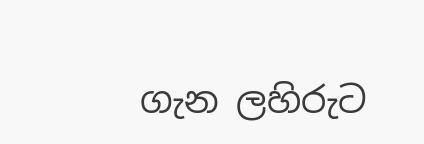ගැන ලහිරුට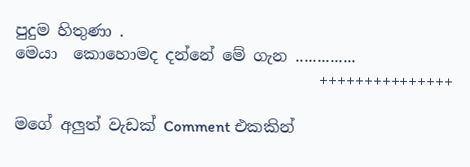පුදුම හිතුණා .
මෙයා  කොහොමද දන්නේ මේ ගැන ..............
                                      +++++++++++++++

මගේ අලුත් වැඩක් Comment එකකින්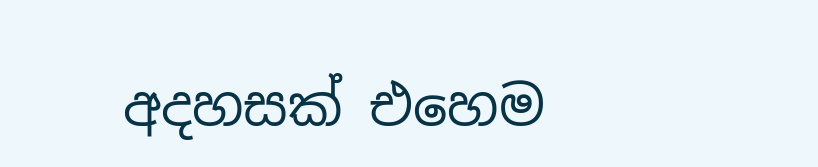අදහසක් එහෙම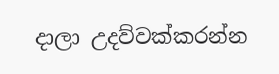දාලා උදව්වක්කරන්න